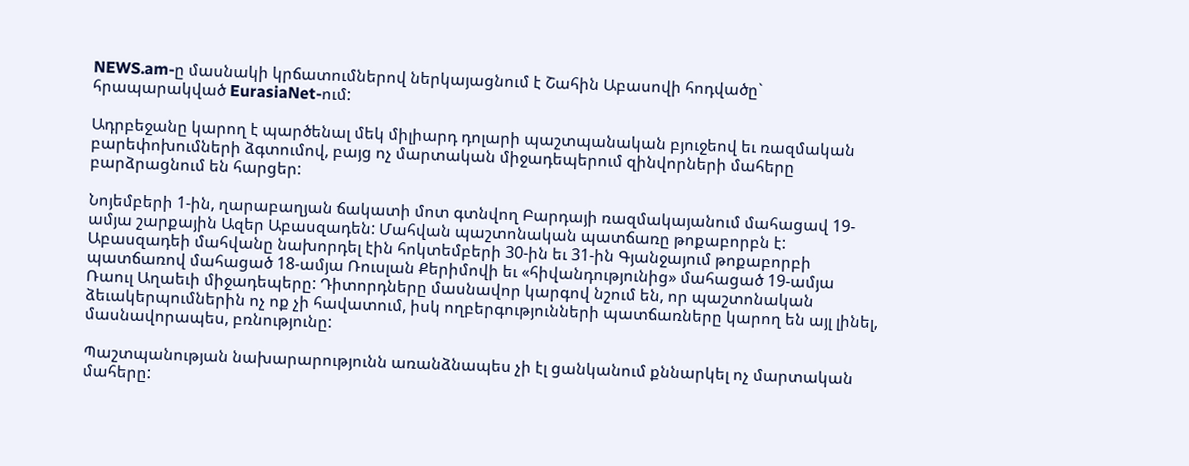NEWS.am-ը մասնակի կրճատումներով ներկայացնում է Շահին Աբասովի հոդվածը` հրապարակված EurasiaNet-ում:

Ադրբեջանը կարող է պարծենալ մեկ միլիարդ դոլարի պաշտպանական բյուջեով եւ ռազմական բարեփոխումների ձգտումով, բայց ոչ մարտական միջադեպերում զինվորների մահերը բարձրացնում են հարցեր:

Նոյեմբերի 1-ին, ղարաբաղյան ճակատի մոտ գտնվող Բարդայի ռազմակայանում մահացավ 19-ամյա շարքային Ազեր Աբասզադեն: Մահվան պաշտոնական պատճառը թոքաբորբն է: Աբասզադեի մահվանը նախորդել էին հոկտեմբերի 30-ին եւ 31-ին Գյանջայում թոքաբորբի պատճառով մահացած 18-ամյա Ռուսլան Քերիմովի եւ «հիվանդությունից» մահացած 19-ամյա Ռաուլ Աղաեւի միջադեպերը: Դիտորդները մասնավոր կարգով նշում են, որ պաշտոնական ձեւակերպումներին ոչ ոք չի հավատում, իսկ ողբերգությունների պատճառները կարող են այլ լինել, մասնավորապես, բռնությունը:

Պաշտպանության նախարարությունն առանձնապես չի էլ ցանկանում քննարկել ոչ մարտական մահերը: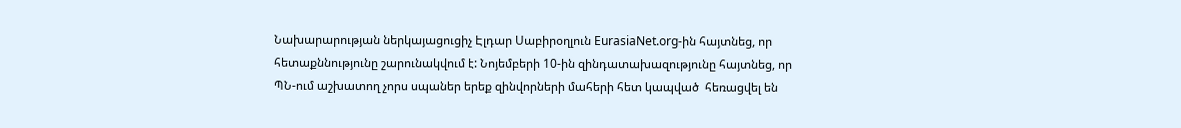Նախարարության ներկայացուցիչ Էլդար Սաբիրօղլուն EurasiaNet.org-ին հայտնեց, որ հետաքննությունը շարունակվում է: Նոյեմբերի 10-ին զինդատախազությունը հայտնեց, որ ՊՆ-ում աշխատող չորս սպաներ երեք զինվորների մահերի հետ կապված  հեռացվել են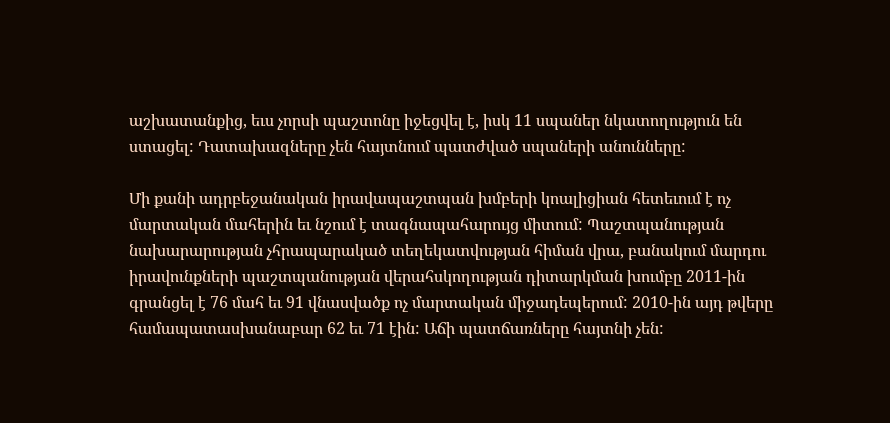աշխատանքից, եւս չորսի պաշտոնը իջեցվել է, իսկ 11 սպաներ նկատողություն են ստացել: Դատախազները չեն հայտնում պատժված սպաների անունները:

Մի քանի ադրբեջանական իրավապաշտպան խմբերի կոալիցիան հետեւում է ոչ մարտական մահերին եւ նշում է տագնապահարույց միտում: Պաշտպանության նախարարության չհրապարակած տեղեկատվության հիման վրա, բանակում մարդու իրավունքների պաշտպանության վերահսկողության դիտարկման խումբը 2011-ին գրանցել է 76 մահ եւ 91 վնասվածք ոչ մարտական միջադեպերում: 2010-ին այդ թվերը համապատասխանաբար 62 եւ 71 էին: Աճի պատճառները հայտնի չեն: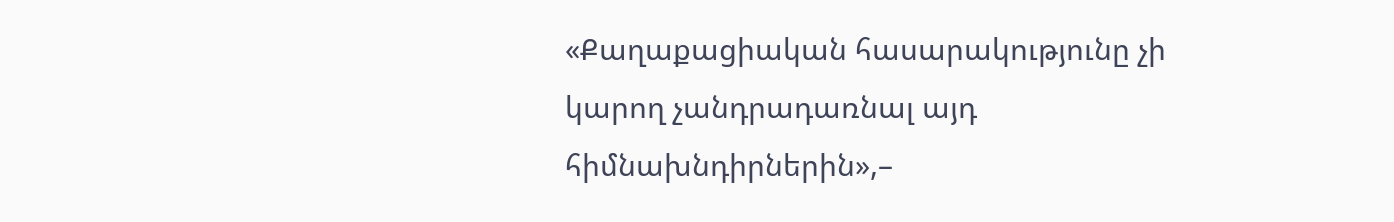«Քաղաքացիական հասարակությունը չի կարող չանդրադառնալ այդ հիմնախնդիրներին»,–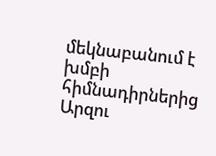մեկնաբանում է խմբի հիմնադիրներից Արզու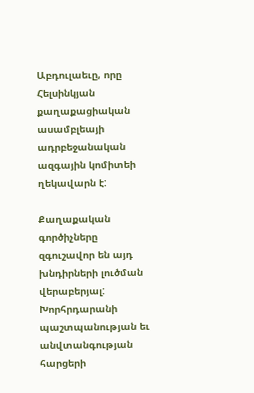Աբդուլաեւը, որը Հելսինկյան քաղաքացիական ասամբլեայի ադրբեջանական ազգային կոմիտեի ղեկավարն է:

Քաղաքական գործիչները զգուշավոր են այդ խնդիրների լուծման վերաբերյալ: Խորհրդարանի պաշտպանության եւ անվտանգության հարցերի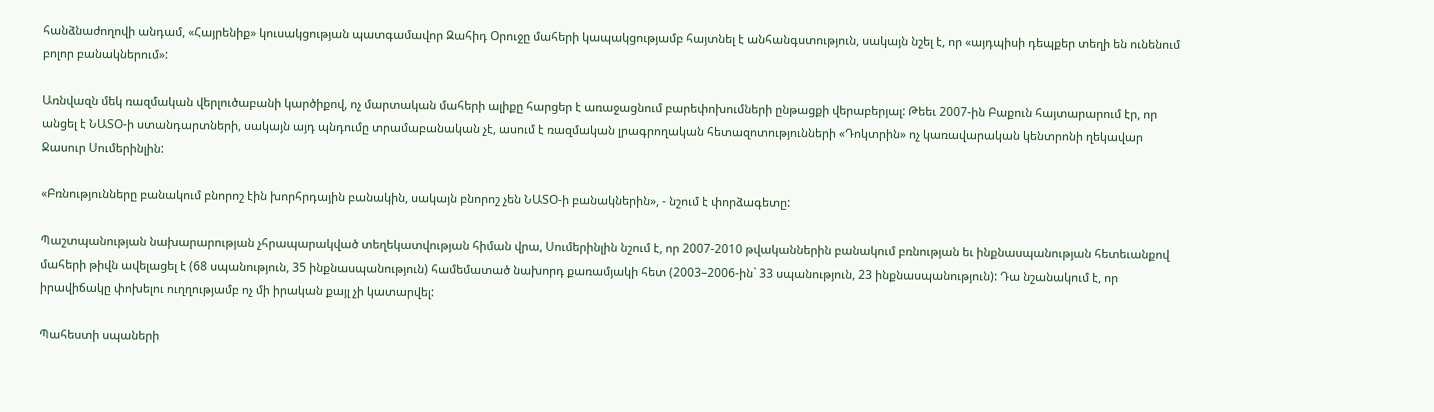հանձնաժողովի անդամ, «Հայրենիք» կուսակցության պատգամավոր Զահիդ Օրուջը մահերի կապակցությամբ հայտնել է անհանգստություն, սակայն նշել է, որ «այդպիսի դեպքեր տեղի են ունենում բոլոր բանակներում»:

Առնվազն մեկ ռազմական վերլուծաբանի կարծիքով, ոչ մարտական մահերի ալիքը հարցեր է առաջացնում բարեփոխումների ընթացքի վերաբերյալ: Թեեւ 2007-ին Բաքուն հայտարարում էր, որ անցել է ՆԱՏՕ-ի ստանդարտների, սակայն այդ պնդումը տրամաբանական չէ, ասում է ռազմական լրագրողական հետազոտությունների «Դոկտրին» ոչ կառավարական կենտրոնի ղեկավար Ջասուր Սումերինլին:

«Բռնությունները բանակում բնորոշ էին խորհրդային բանակին, սակայն բնորոշ չեն ՆԱՏՕ-ի բանակներին», - նշում է փորձագետը:

Պաշտպանության նախարարության չհրապարակված տեղեկատվության հիման վրա, Սումերինլին նշում է, որ 2007-2010 թվականներին բանակում բռնության եւ ինքնասպանության հետեւանքով մահերի թիվն ավելացել է (68 սպանություն, 35 ինքնասպանություն) համեմատած նախորդ քառամյակի հետ (2003–2006-ին` 33 սպանություն, 23 ինքնասպանություն): Դա նշանակում է, որ իրավիճակը փոխելու ուղղությամբ ոչ մի իրական քայլ չի կատարվել:

Պահեստի սպաների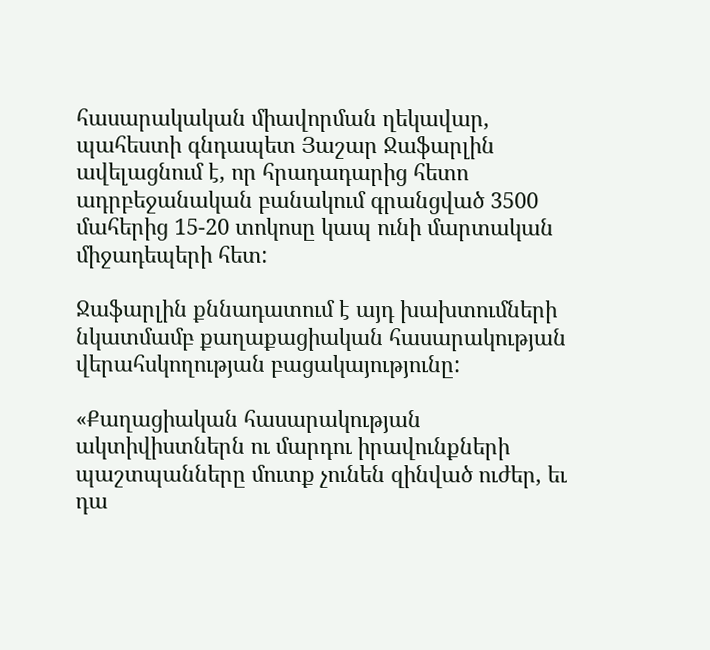հասարակական միավորման ղեկավար, պահեստի գնդապետ Յաշար Ջաֆարլին ավելացնում է, որ հրադադարից հետո ադրբեջանական բանակում գրանցված 3500 մահերից 15-20 տոկոսը կապ ունի մարտական միջադեպերի հետ:

Ջաֆարլին քննադատում է այդ խախտումների նկատմամբ քաղաքացիական հասարակության վերահսկողության բացակայությունը:

«Քաղացիական հասարակության ակտիվիստներն ու մարդու իրավունքների պաշտպանները մուտք չունեն զինված ուժեր, եւ դա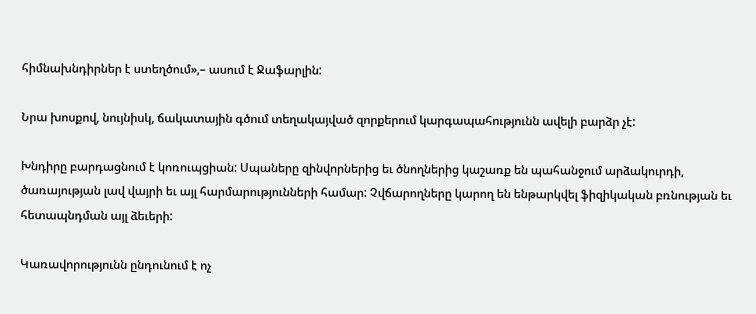հիմնախնդիրներ է ստեղծում»,– ասում է Ջաֆարլին:

Նրա խոսքով, նույնիսկ, ճակատային գծում տեղակայված զորքերում կարգապահությունն ավելի բարձր չէ:

Խնդիրը բարդացնում է կոռուպցիան: Սպաները զինվորներից եւ ծնողներից կաշառք են պահանջում արձակուրդի, ծառայության լավ վայրի եւ այլ հարմարությունների համար: Չվճարողները կարող են ենթարկվել ֆիզիկական բռնության եւ հետապնդման այլ ձեւերի:

Կառավորությունն ընդունում է ոչ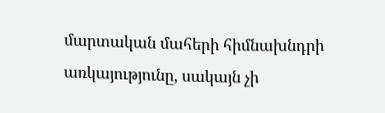մարտական մահերի հիմնախնդրի առկայությունը, սակայն չի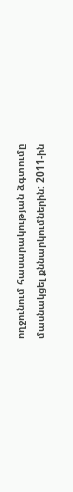ողջունում հասարակության ձգտումը մասնակցել քննարկումներին: 2011-ին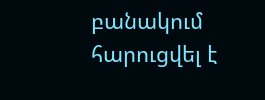բանակում հարուցվել է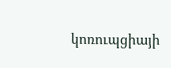կոռուպցիայի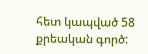հետ կապված 58 քրեական գործ: